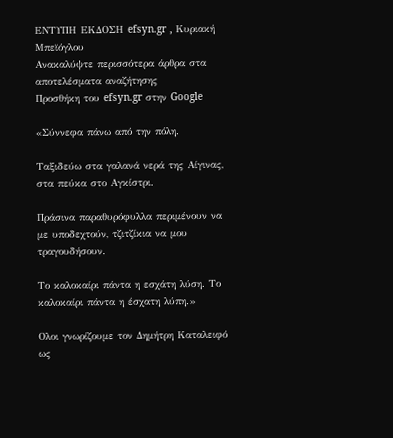ΕΝΤΥΠΗ ΕΚΔΟΣΗ efsyn.gr , Κυριακή Μπεϊόγλου
Ανακαλύψτε περισσότερα άρθρα στα αποτελέσματα αναζήτησης
Προσθήκη του efsyn.gr στην Google

«Σύννεφα πάνω από την πόλη.

Ταξιδεύω στα γαλανά νερά της Αίγινας, στα πεύκα στο Αγκίστρι.

Πράσινα παραθυρόφυλλα περιμένουν να με υποδεχτούν, τζιτζίκια να μου τραγουδήσουν.

Το καλοκαίρι πάντα η εσχάτη λύση. Το καλοκαίρι πάντα η έσχατη λύπη.»

Ολοι γνωρίζουμε τον Δημήτρη Καταλειφό ως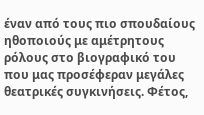έναν από τους πιο σπουδαίους ηθοποιούς με αμέτρητους ρόλους στο βιογραφικό του που μας προσέφεραν μεγάλες θεατρικές συγκινήσεις. Φέτος,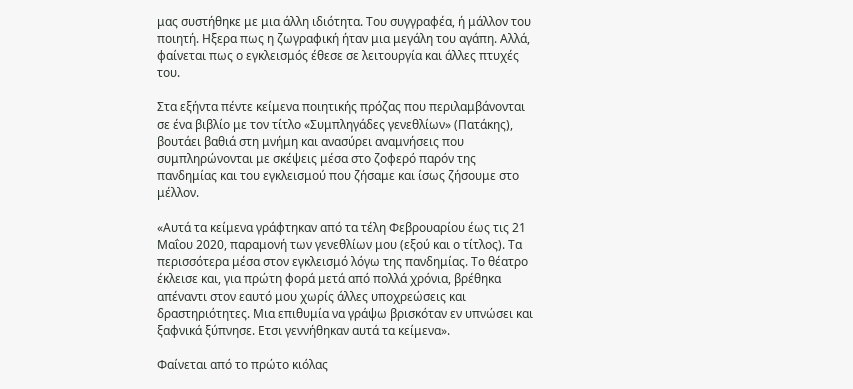μας συστήθηκε με μια άλλη ιδιότητα. Του συγγραφέα, ή μάλλον του ποιητή. Ηξερα πως η ζωγραφική ήταν μια μεγάλη του αγάπη. Αλλά, φαίνεται πως ο εγκλεισμός έθεσε σε λειτουργία και άλλες πτυχές του.

Στα εξήντα πέντε κείμενα ποιητικής πρόζας που περιλαμβάνονται σε ένα βιβλίο με τον τίτλο «Συμπληγάδες γενεθλίων» (Πατάκης), βουτάει βαθιά στη μνήμη και ανασύρει αναμνήσεις που συμπληρώνονται με σκέψεις μέσα στο ζοφερό παρόν της πανδημίας και του εγκλεισμού που ζήσαμε και ίσως ζήσουμε στο μέλλον.

«Αυτά τα κείμενα γράφτηκαν από τα τέλη Φεβρουαρίου έως τις 21 Μαΐου 2020, παραμονή των γενεθλίων μου (εξού και ο τίτλος). Τα περισσότερα μέσα στον εγκλεισμό λόγω της πανδημίας. Το θέατρο έκλεισε και, για πρώτη φορά μετά από πολλά χρόνια, βρέθηκα απέναντι στον εαυτό μου χωρίς άλλες υποχρεώσεις και δραστηριότητες. Μια επιθυμία να γράψω βρισκόταν εν υπνώσει και ξαφνικά ξύπνησε. Ετσι γεννήθηκαν αυτά τα κείμενα».

Φαίνεται από το πρώτο κιόλας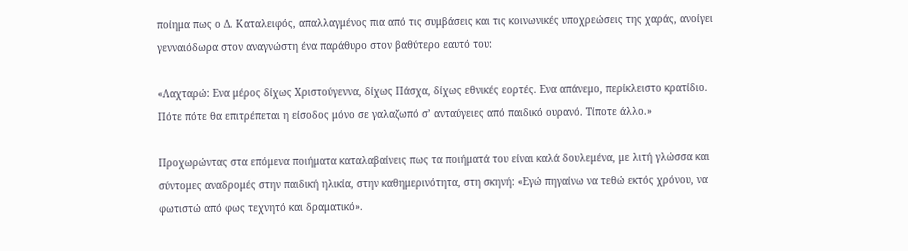ποίημα πως ο Δ. Καταλειφός, απαλλαγμένος πια από τις συμβάσεις και τις κοινωνικές υποχρεώσεις της χαράς, ανοίγει γενναιόδωρα στον αναγνώστη ένα παράθυρο στον βαθύτερο εαυτό του:

«Λαχταρώ: Ενα μέρος δίχως Χριστούγεννα, δίχως Πάσχα, δίχως εθνικές εορτές. Ενα απάνεμο, περίκλειστο κρατίδιο. Πότε πότε θα επιτρέπεται η είσοδος μόνο σε γαλαζωπό σ’ ανταύγειες από παιδικό ουρανό. Τίποτε άλλο.»

Προχωρώντας στα επόμενα ποιήματα καταλαβαίνεις πως τα ποιήματά του είναι καλά δουλεμένα, με λιτή γλώσσα και σύντομες αναδρομές στην παιδική ηλικία, στην καθημερινότητα, στη σκηνή: «Εγώ πηγαίνω να τεθώ εκτός χρόνου, να φωτιστώ από φως τεχνητό και δραματικό».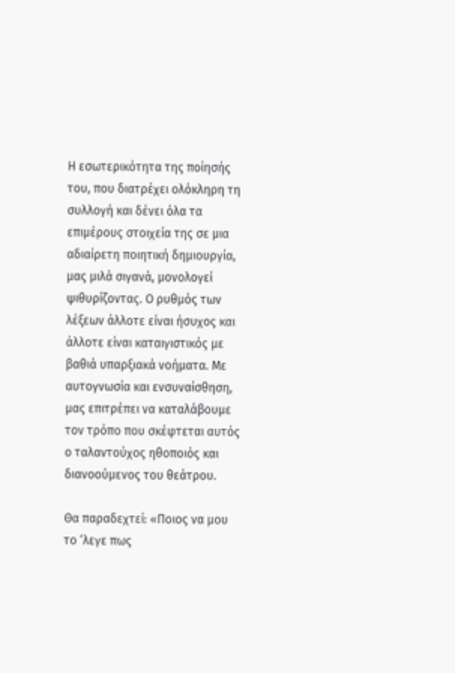Η εσωτερικότητα της ποίησής του, που διατρέχει ολόκληρη τη συλλογή και δένει όλα τα επιμέρους στοιχεία της σε μια αδιαίρετη ποιητική δημιουργία, μας μιλά σιγανά, μονολογεί ψιθυρίζοντας. Ο ρυθμός των λέξεων άλλοτε είναι ήσυχος και άλλοτε είναι καταιγιστικός με βαθιά υπαρξιακά νοήματα. Με αυτογνωσία και ενσυναίσθηση, μας επιτρέπει να καταλάβουμε τον τρόπο που σκέφτεται αυτός ο ταλαντούχος ηθοποιός και διανοούμενος του θεάτρου.

Θα παραδεχτεί: «Ποιος να μου το ‘λεγε πως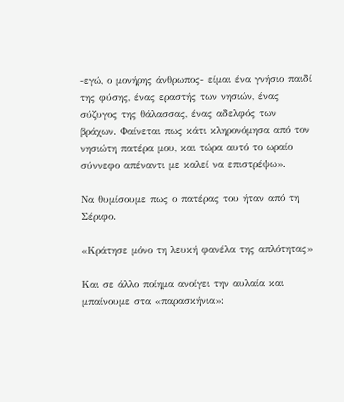-εγώ, ο μονήρης άνθρωπος- είμαι ένα γνήσιο παιδί της φύσης, ένας εραστής των νησιών, ένας σύζυγος της θάλασσας, ένας αδελφός των βράχων. Φαίνεται πως κάτι κληρονόμησα από τον νησιώτη πατέρα μου, και τώρα αυτό το ωραίο σύννεφο απέναντι με καλεί να επιστρέψω».

Να θυμίσουμε πως ο πατέρας του ήταν από τη Σέριφο.

«Κράτησε μόνο τη λευκή φανέλα της απλότητας»

Και σε άλλο ποίημα ανοίγει την αυλαία και μπαίνουμε στα «παρασκήνια»: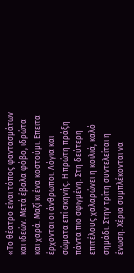«Το θέατρο είναι τόπος φαντασμάτων και ιδεών. Μετά έβαλα φόβο, ιδρώτα και χαρά. Μαζί κι ένα κοστούμι. Επειτα έρχονται οι άνθρωποι. Λόγια και σώματα επί σκηνής. Η πρώτη πράξη πάντα πιο σφιγμένη. Στη δεύτερη επιτέλους χαλαρώνει η κοιλιά, καλό σημάδι. Στην τρίτη συντελείται η ένωση. Χέρια συμπλέκονται να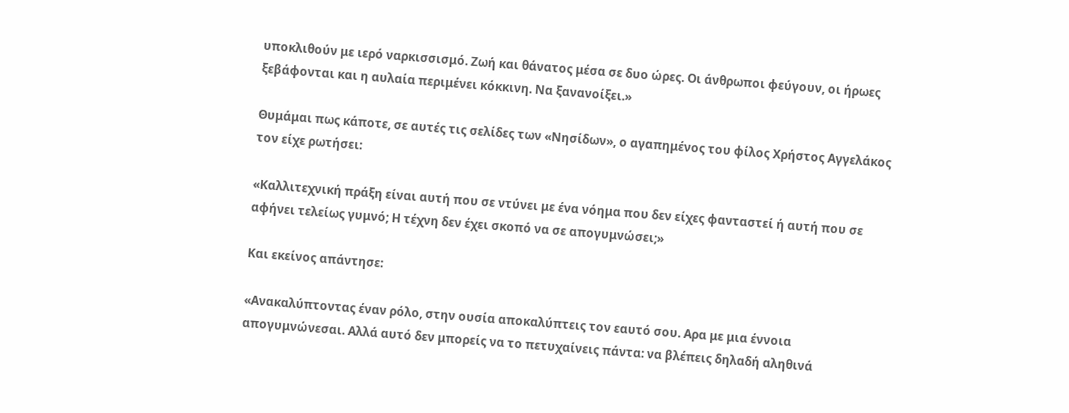υποκλιθούν με ιερό ναρκισσισμό. Ζωή και θάνατος μέσα σε δυο ώρες. Οι άνθρωποι φεύγουν, οι ήρωες ξεβάφονται και η αυλαία περιμένει κόκκινη. Να ξανανοίξει.»

Θυμάμαι πως κάποτε, σε αυτές τις σελίδες των «Νησίδων», ο αγαπημένος του φίλος Χρήστος Αγγελάκος τον είχε ρωτήσει:

«Καλλιτεχνική πράξη είναι αυτή που σε ντύνει με ένα νόημα που δεν είχες φανταστεί ή αυτή που σε αφήνει τελείως γυμνό; Η τέχνη δεν έχει σκοπό να σε απογυμνώσει;»

Και εκείνος απάντησε:

«Ανακαλύπτοντας έναν ρόλο, στην ουσία αποκαλύπτεις τον εαυτό σου. Αρα με μια έννοια απογυμνώνεσαι. Αλλά αυτό δεν μπορείς να το πετυχαίνεις πάντα: να βλέπεις δηλαδή αληθινά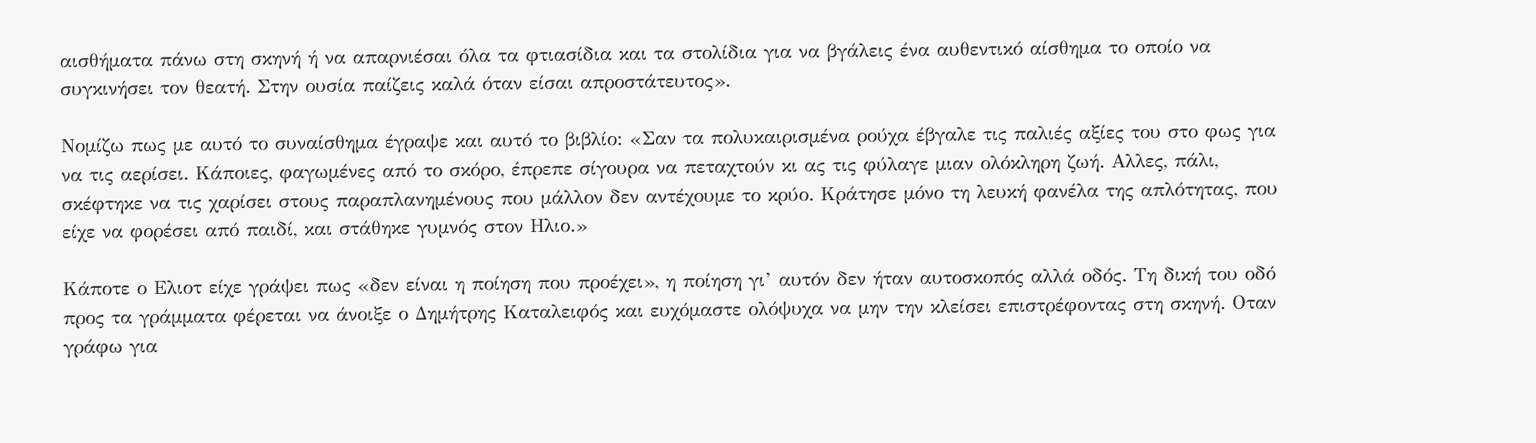αισθήματα πάνω στη σκηνή ή να απαρνιέσαι όλα τα φτιασίδια και τα στολίδια για να βγάλεις ένα αυθεντικό αίσθημα το οποίο να συγκινήσει τον θεατή. Στην ουσία παίζεις καλά όταν είσαι απροστάτευτος».

Νομίζω πως με αυτό το συναίσθημα έγραψε και αυτό το βιβλίο: «Σαν τα πολυκαιρισμένα ρούχα έβγαλε τις παλιές αξίες του στο φως για να τις αερίσει. Κάποιες, φαγωμένες από το σκόρο, έπρεπε σίγουρα να πεταχτούν κι ας τις φύλαγε μιαν ολόκληρη ζωή. Αλλες, πάλι, σκέφτηκε να τις χαρίσει στους παραπλανημένους που μάλλον δεν αντέχουμε το κρύο. Κράτησε μόνο τη λευκή φανέλα της απλότητας, που είχε να φορέσει από παιδί, και στάθηκε γυμνός στον Ηλιο.»

Κάποτε ο Ελιοτ είχε γράψει πως «δεν είναι η ποίηση που προέχει», η ποίηση γι’ αυτόν δεν ήταν αυτοσκοπός αλλά οδός. Τη δική του οδό προς τα γράμματα φέρεται να άνοιξε ο Δημήτρης Καταλειφός και ευχόμαστε ολόψυχα να μην την κλείσει επιστρέφοντας στη σκηνή. Οταν γράφω για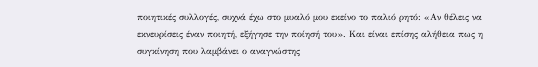ποιητικές συλλογές, συχνά έχω στο μυαλό μου εκείνο το παλιό ρητό: «Αν θέλεις να εκνευρίσεις έναν ποιητή, εξήγησε την ποίησή του». Και είναι επίσης αλήθεια πως η συγκίνηση που λαμβάνει ο αναγνώστης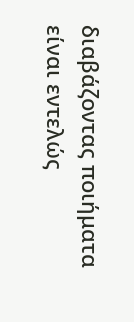διαβάζοντας ποιήματα είναι εντελώς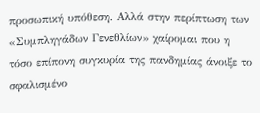προσωπική υπόθεση. Αλλά στην περίπτωση των «Συμπληγάδων Γενεθλίων» χαίρομαι που η τόσο επίπονη συγκυρία της πανδημίας άνοιξε το σφαλισμένο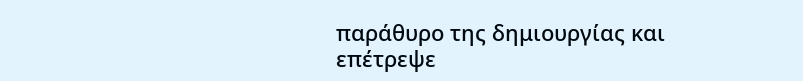παράθυρο της δημιουργίας και επέτρεψε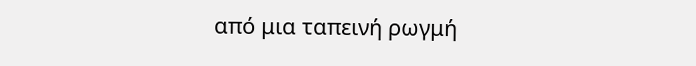από μια ταπεινή ρωγμή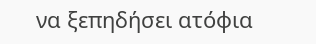να ξεπηδήσει ατόφια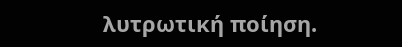λυτρωτική ποίηση.